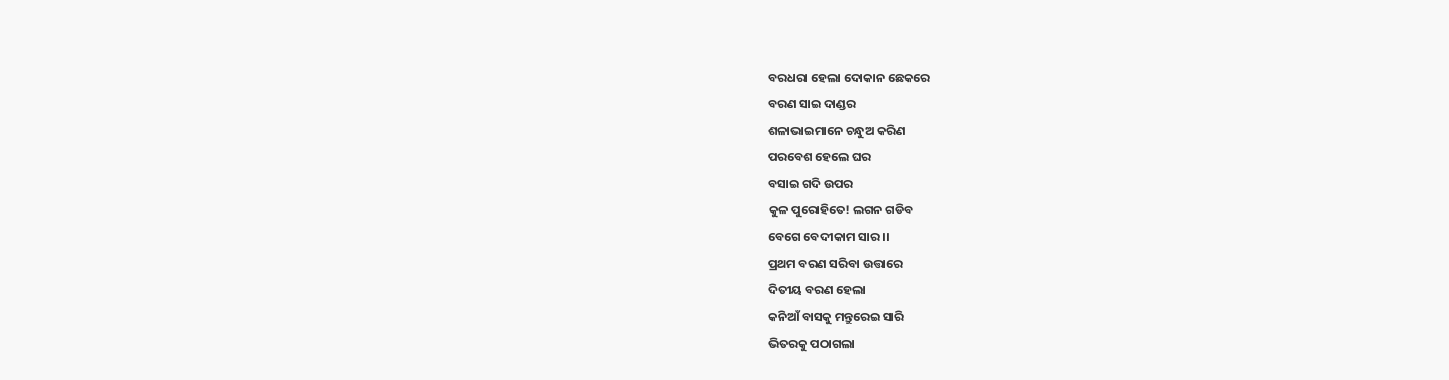ବରଧରା ହେଲା ଦୋକାନ ଛେକରେ
ବରଣ ସାଇ ଦାଣ୍ଡର
ଶଳାଭାଇମାନେ ଚନ୍ଧୁଅ କରିଣ
ପରବେଶ ହେଲେ ଘର
ବସାଇ ଗଦି ଉପର
କୁଳ ପୁରୋହିତେ! ଲଗନ ଗଡିବ
ବେଗେ ବେଦୀକାମ ସାର ।।
ପ୍ରଥମ ବରଣ ସରିବା ଉତ୍ତାରେ
ଦିତୀୟ ବରଣ ହେଲା
କନିଆଁ ବାସକୁ ମନ୍ତୁରେଇ ସାରି
ଭିତରକୁ ପଠାଗଲା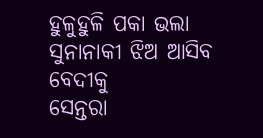ହୁଳୁହୁଳି ପକା ଭଲା
ସୁନାନାକୀ ଝିଅ ଆସିବ ବେଦୀକୁ
ସେନ୍ତରା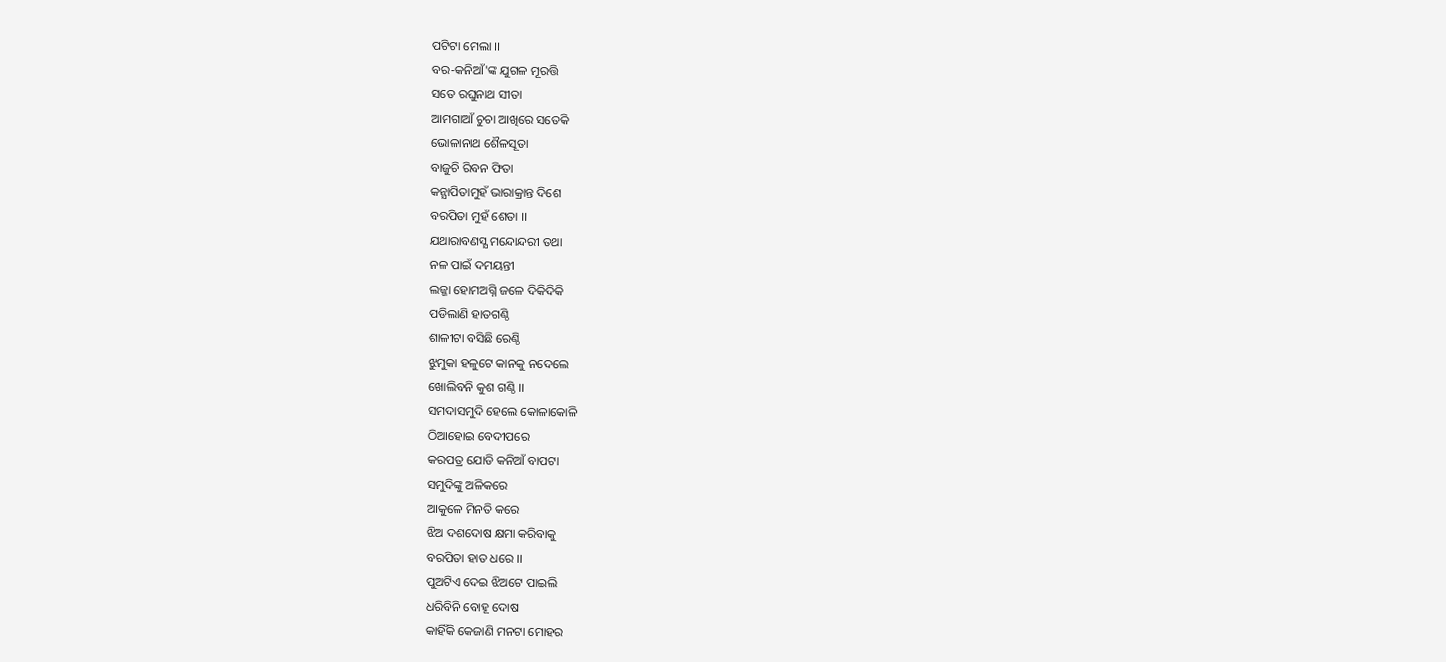ପଟିଟା ମେଲା ।।
ବର-କନିଆଁ'ଙ୍କ ଯୁଗଳ ମୂରତ୍ତି
ସତେ ରଘୁନାଥ ସୀତା
ଆମଗାଆଁ ଚୁଚା ଆଖିରେ ସତେକି
ଭୋଳାନାଥ ଶୈଳସୂତା
ବାଜୁଚି ରିବନ ଫିତା
କନ୍ଯାପିତାମୁହଁ ଭାରାକ୍ରାନ୍ତ ଦିଶେ
ବରପିତା ମୁହଁ ଶେତା ।।
ଯଥାରାବଣସ୍ଯ ମନ୍ଦୋନ୍ଦରୀ ତଥା
ନଳ ପାଇଁ ଦମୟନ୍ତୀ
ଲଜ୍ଜା ହୋମଅଗ୍ନି ଜଳେ ଦିକିଦିକି
ପଡିଲାଣି ହାତଗଣ୍ଠି
ଶାଳୀଟା ବସିଛି ରେଣ୍ଠି
ଝୁମୁକା ହଳୁଟେ କାନକୁ ନଦେଲେ
ଖୋଲିବନି କୁଶ ଗଣ୍ଠି ।।
ସମଦାସମୁଦି ହେଲେ କୋଳାକୋଳି
ଠିଆହୋଇ ବେଦୀପରେ
କରପତ୍ର ଯୋଡି କନିଆଁ ବାପଟା
ସମୁଦିଙ୍କୁ ଅଳିକରେ
ଆକୁଳେ ମିନତି କରେ
ଝିଅ ଦଶଦୋଷ କ୍ଷମା କରିବାକୁ
ବରପିତା ହାତ ଧରେ ।।
ପୁଅଟିଏ ଦେଇ ଝିଅଟେ ପାଇଲି
ଧରିବିନି ବୋହୂ ଦୋଷ
କାହିଁକି କେଜାଣି ମନଟା ମୋହର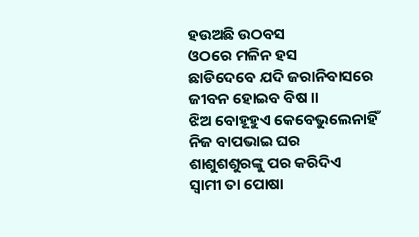ହଉଅଛି ଉଠବସ
ଓଠରେ ମଳିନ ହସ
ଛାଡିଦେବେ ଯଦି ଜରାନିବାସରେ
ଜୀବନ ହୋଇବ ବିଷ ।।
ଝିଅ ବୋହୂହୁଏ କେବେଭୁଲେନାହିଁ
ନିଜ ବାପଭାଇ ଘର
ଶାଶୁଶଶୁରଙ୍କୁ ପର କରିଦିଏ
ସ୍ଵାମୀ ତା ପୋଷା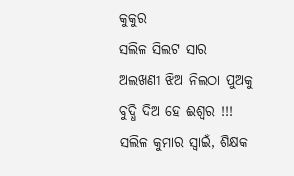କୁକୁର
ସଲିଳ ସିଲଟ ସାର
ଅଲଖଣୀ ଝିଅ ନିଲଠା ପୁଅକୁ
ବୁଦ୍ଧି ଦିଅ ହେ ଈଶ୍ୱର !!!
ସଲିଳ କୁମାର ସ୍ଵାଇଁ, ଶିକ୍ଷକ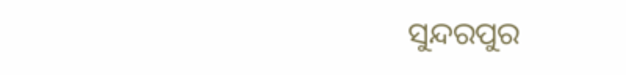ସୁନ୍ଦରପୁର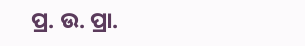ପ୍ର. ଉ. ପ୍ରା.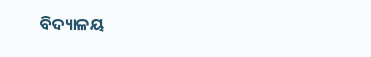ବିଦ୍ୟାଳୟ